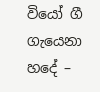වියෝ ගී ගැයෙනා හදේ –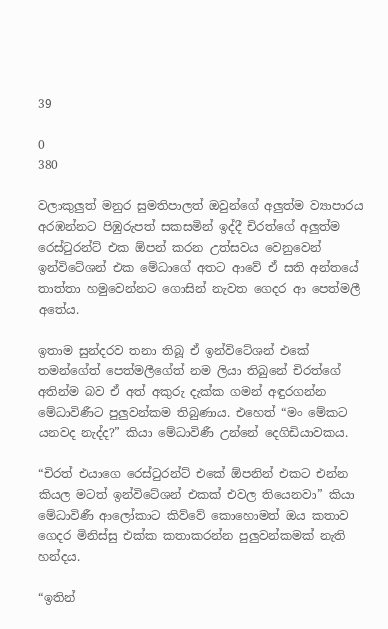39

0
380

වලාකුලුත් මනුර සුමතිපාලත් ඔවුන්ගේ අලුත්ම ව්‍යාපාරය අරඹන්නට පිඹුරුපත් සකසමින් ඉද්දී චිරත්ගේ අලුත්ම රෙස්ටුරන්ට් එක ඕපන් කරන උත්සවය වෙනුවෙන් ඉන්විටේශන් එක මේධාගේ අතට ආවේ ඒ සති අන්තයේ තාත්තා හමුවෙන්නට ගොසින් නැවත ගෙදර ආ පෙත්මලී අතේය.

ඉතාම සුන්දරව තනා තිබූ ඒ ඉන්විටේශන් එකේ තමන්ගේත් පෙත්මලීගේත් නම ලියා තිබුනේ චිරත්ගේ අතින්ම බව ඒ අත් අකුරු දැක්ක ගමන් අඳුරගන්න මේධාවිණීට පුලුවන්කම තිබුණාය. එහෙත් “මං මේකට යනවද නැද්ද?” කියා මේධාවිණී උන්නේ දෙගිඩියාවකය.

“චිරත් එයාගෙ රෙස්ටුරන්ට් එකේ ඕපනින් එකට එන්න කියල මටත් ඉන්විටේශන් එකක් එවල තියෙනවා” කියා මේධාවිණී ආලෝකාට කිව්වේ කොහොමත් ඔය කතාව ගෙදර මිනිස්සු එක්ක කතාකරන්න පුලුවන්කමක් නැති හන්දය.

“ඉතින්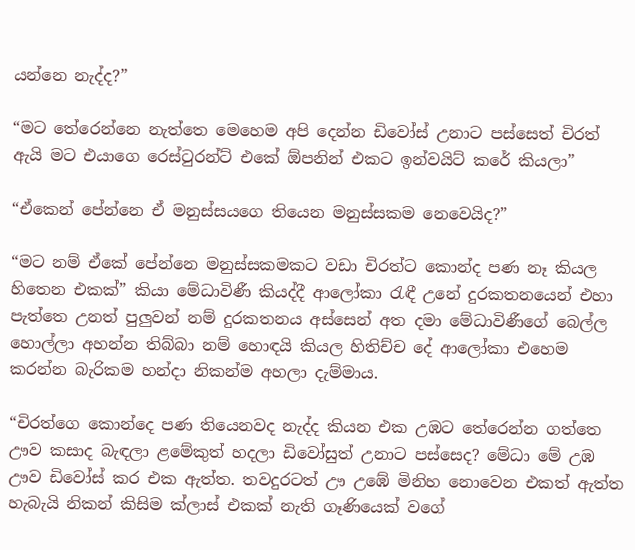යන්නෙ නැද්ද?”

“මට තේරෙන්නෙ නැත්තෙ මෙහෙම අපි දෙන්න ඩිවෝස් උනාට පස්සෙත් චිරත් ඇයි මට එයාගෙ රෙස්ටුරන්ට් එකේ ඕපනින් එකට ඉන්වයිට් කරේ කියලා”

“ඒකෙන් පේන්නෙ ඒ මනුස්සයගෙ තියෙන මනුස්සකම නෙවෙයිද?”

“මට නම් ඒකේ පේන්නෙ මනුස්සකමකට වඩා චිරත්ට කොන්ද පණ නෑ කියල හිතෙන එකක්” කියා මේධාවිණී කියද්දී ආලෝකා රැඳී උනේ දුරකතනයෙන් එහා පැත්තෙ උනත් පුලුවන් නම් දුරකතනය අස්සෙන් අත දමා මේධාවිණීගේ බෙල්ල හොල්ලා අහන්න තිබ්බා නම් හොඳයි කියල හිතිච්ච දේ ආලෝකා එහෙම කරන්න බැරිකම හන්දා නිකන්ම අහලා දැම්මාය.

“චිරත්ගෙ කොන්දෙ පණ තියෙනවද නැද්ද කියන එක උඹට තේරෙන්න ගත්තෙ ඌව කසාද බැඳලා ළමේකුත් හදලා ඩිවෝසුත් උනාට පස්සෙද? මේධා මේ උඹ ඌව ඩිවෝස් කර එක ඇත්ත. තවදුරටත් ඌ උඹේ මිනිහ නොවෙන එකත් ඇත්ත හැබැයි නිකන් කිසිම ක්ලාස් එකක් නැති ගෑණියෙක් වගේ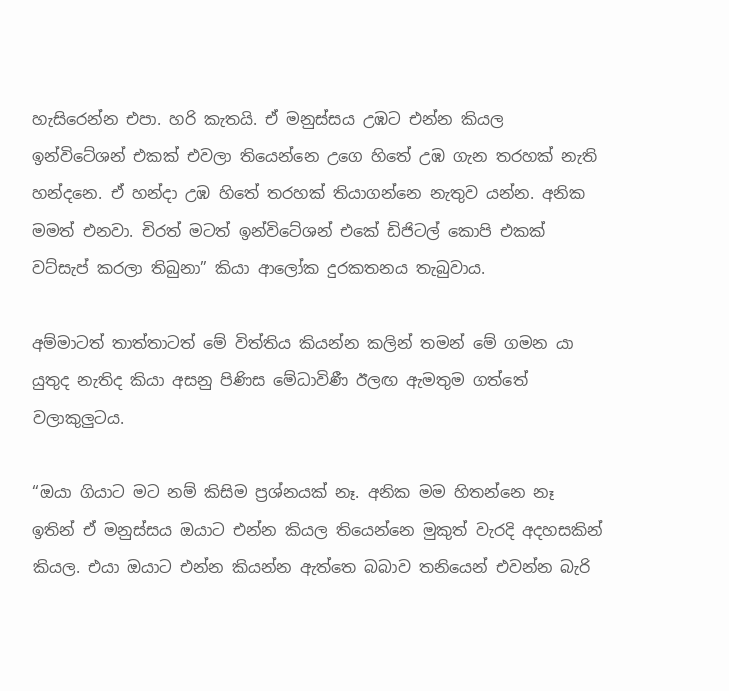හැසිරෙන්න එපා. හරි කැතයි. ඒ මනුස්සය උඹට එන්න කියල ඉන්විටේශන් එකක් එවලා තියෙන්නෙ උගෙ හිතේ උඹ ගැන තරහක් නැති හන්දනෙ. ඒ හන්දා උඹ හිතේ තරහක් තියාගන්නෙ නැතුව යන්න. අනික මමත් එනවා. චිරත් මටත් ඉන්විටේශන් එකේ ඩිජිටල් කොපි එකක් වට්සැප් කරලා තිබුනා” කියා ආලෝක දුරකතනය තැබුවාය.

අම්මාටත් තාත්තාටත් මේ විත්තිය කියන්න කලින් තමන් මේ ගමන යා යුතුද නැතිද කියා අසනු පිණිස මේධාවිණී ඊලඟ ඇමතුම ගත්තේ වලාකුලුටය.

“ඔයා ගියාට මට නම් කිසිම ප්‍රශ්නයක් නෑ. අනික මම හිතන්නෙ නෑ ඉතින් ඒ මනුස්සය ඔයාට එන්න කියල තියෙන්නෙ මුකුත් වැරදි අදහසකින් කියල. එයා ඔයාට එන්න කියන්න ඇත්තෙ බබාව තනියෙන් එවන්න බැරි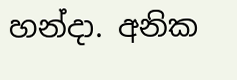හන්දා. අනික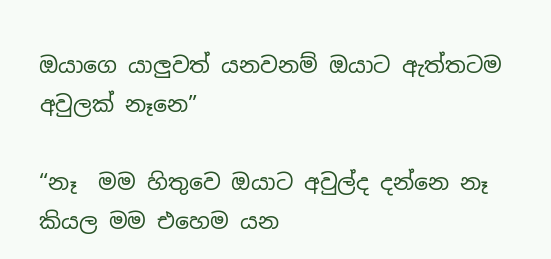ඔයාගෙ යාලුවත් යනවනම් ඔයාට ඇත්තටම අවුලක් නෑනෙ”

“නෑ  මම හිතුවෙ ඔයාට අවුල්ද දන්නෙ නෑ කියල මම එහෙම යන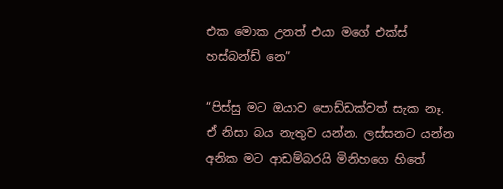එක මොක උනත් එයා මගේ එක්ස් හස්බන්ඩ් නෙ”

“පිස්සු මට ඔයාව පොඩ්ඩක්වත් සැක නෑ. ඒ නිසා බය නැතුව යන්න. ලස්සනට යන්න අනික මට ආඩම්බරයි මිනිහගෙ හිතේ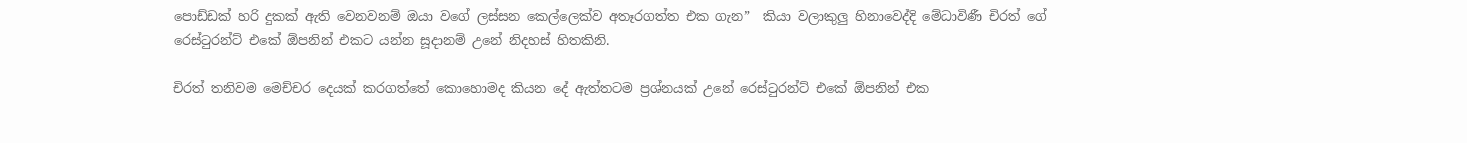පොඩ්ඩක් හරි දුකක් ඇති වෙනවනම් ඔයා වගේ ලස්සන කෙල්ලෙක්ව අතෑරගත්ත එක ගැන”  කියා වලාකුලු හිනාවෙද්දි මේධාවිණී චිරත් ගේ රෙස්ටුරන්ට් එකේ ඕපනින් එකට යන්න සූදානම් උනේ නිදහස් හිතකිනි.

චිරත් තනිවම මෙච්චර දෙයක් කරගත්තේ කොහොමද කියන දේ ඇත්තටම ප්‍රශ්නයක් උනේ රෙස්ටුරන්ට් එකේ ඕපනින් එක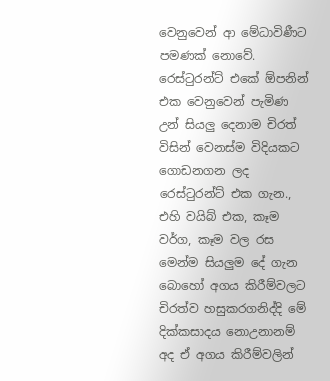වෙනුවෙන් ආ මේධාවිණීට පමණක් නොවේ. රෙස්ටුරන්ට් එකේ ඕපනින් එක වෙනුවෙන් පැමිණ උන් සියලු දෙනාම චිරත් විසින් වෙනස්ම විදියකට ගොඩනගන ලද රෙස්ටුරන්ට් එක ගැන., එහි වයිබ් එක, කෑම වර්ග, කෑම වල රස මෙන්ම සියලුම දේ ගැන බොහෝ අගය කිරීම්වලට චිරත්ව හසුකරගනිද්දි මේ දික්කසාදය නොඋනානම් අද ඒ අගය කිරීම්වලින්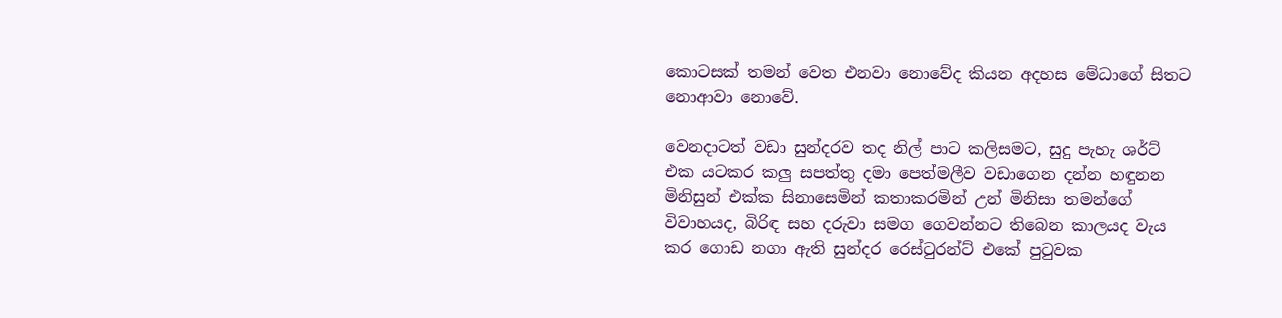කොටසක් තමන් වෙත එනවා නොවේද කියන අදහස මේධාගේ සිතට නොආවා නොවේ.

වෙනදාටත් වඩා සුන්දරව තද නිල් පාට කලිසමට, සුදු පැහැ ශර්ට් එක යටකර කලු සපත්තු දමා පෙත්මලීව වඩාගෙන දන්න හඳුනන මිනිසුන් එක්ක සිනාසෙමින් කතාකරමින් උන් මිනිසා තමන්ගේ විවාහයද, බිරිඳ සහ දරුවා සමග ගෙවන්නට තිබෙන කාලයද වැය කර ගොඩ නගා ඇති සුන්දර රෙස්ටුරන්ට් එකේ පුටුවක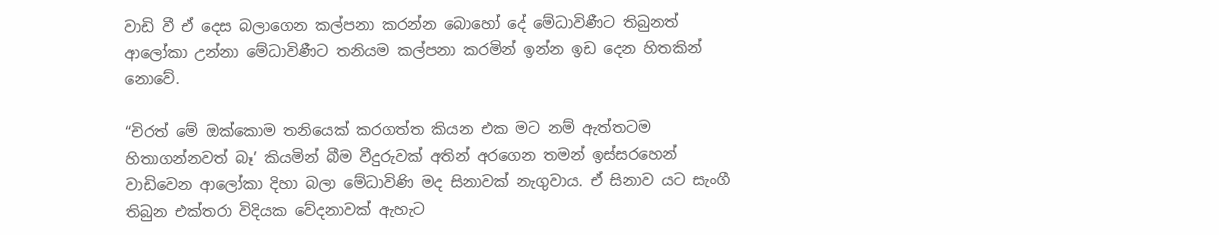වාඩි වී ඒ දෙස බලාගෙන කල්පනා කරන්න බොහෝ දේ මේධාවිණීට තිබුනත් ආලෝකා උන්නා මේධාවිණීට තනියම කල්පනා කරමින් ඉන්න ඉඩ දෙන හිතකින් නොවේ.

“චිරත් මේ ඔක්කොම තනියෙක් කරගත්ත කියන එක මට නම් ඇත්තටම හිතාගන්නවත් බෑ’ කියමින් බීම වීදුරුවක් අතින් අරගෙන තමන් ඉස්සරහෙන් වාඩිවෙන ආලෝකා දිහා බලා මේධාවිණි මද සිනාවක් නැගුවාය. ඒ සිනාව යට සැංගී තිබුන එක්තරා විදියක වේදනාවක් ඇහැට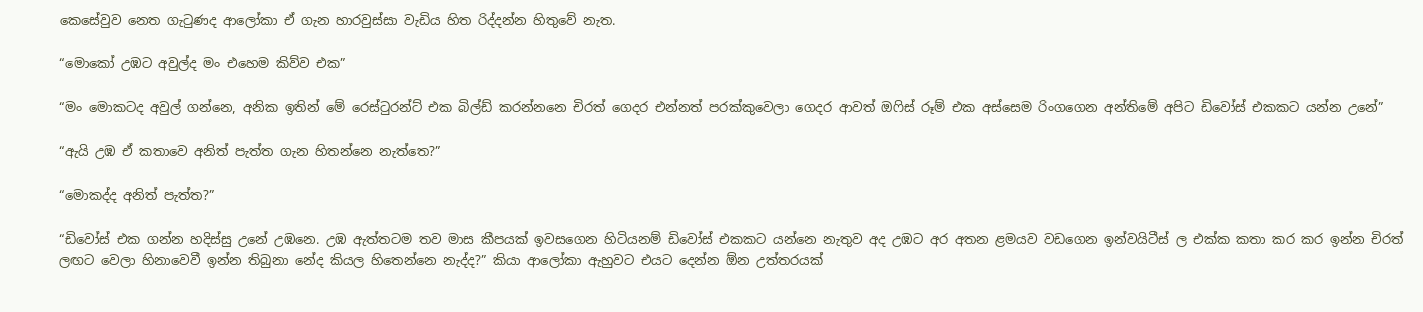කෙසේවුව නෙත ගැටුණද ආලෝකා ඒ ගැන හාරවුස්සා වැඩිය හිත රිද්දන්න හිතුවේ නැත.

“මොකෝ උඹට අවුල්ද මං එහෙම කිව්ව එක”

“මං මොකටද අවුල් ගන්නෙ, අනික ඉතින් මේ රෙස්ටුරන්ට් එක බිල්ඩ් කරන්නනෙ චිරත් ගෙදර එන්නත් පරක්කුවෙලා ගෙදර ආවත් ඔෆිස් රූම් එක අස්සෙම රිංගගෙන අන්තිමේ අපිට ඩිවෝස් එකකට යන්න උනේ”

“ඇයි උඹ ඒ කතාවෙ අනිත් පැත්ත ගැන හිතන්නෙ නැත්තෙ?”

“මොකද්ද අනිත් පැත්ත?”

“ඩිවෝස් එක ගන්න හදිස්සු උනේ උඹනෙ. උඹ ඇත්තටම තව මාස කීපයක් ඉවසගෙන හිටියනම් ඩිවෝස් එකකට යන්නෙ නැතුව අද උඹට අර අතන ළමයව වඩගෙන ඉන්වයිටීස් ල එක්ක කතා කර කර ඉන්න චිරත් ලඟට වෙලා හිනාවෙවී ඉන්න තිබුනා නේද කියල හිතෙන්නෙ නැද්ද?” කියා ආලෝකා ඇහුවට එයට දෙන්න ඕන උත්තරයක්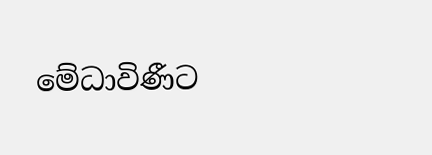මේධාවිණීට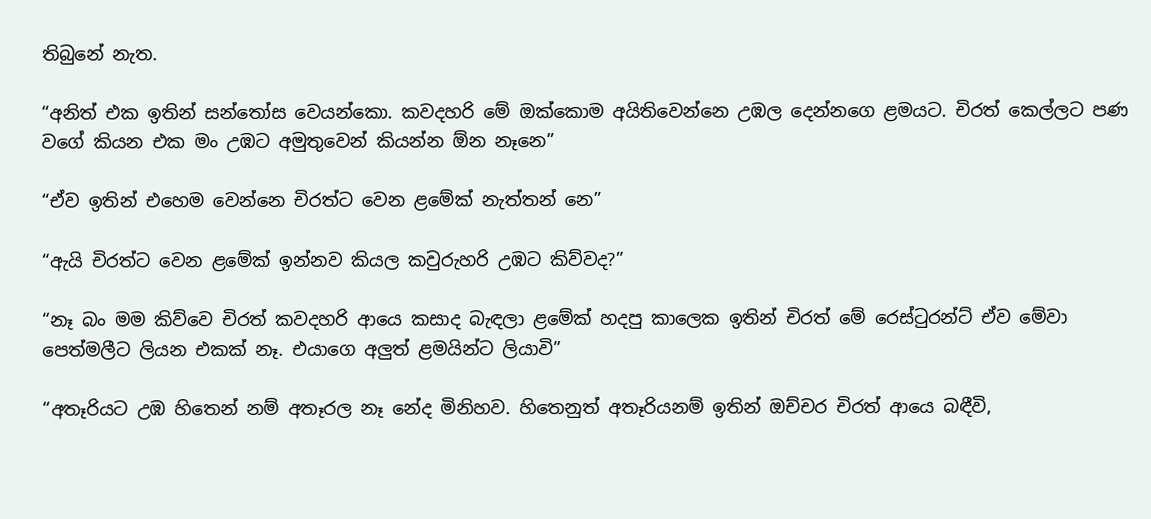තිබුනේ නැත.

“අනිත් එක ඉතින් සන්තෝස වෙයන්කො. කවදහරි මේ ඔක්කොම අයිතිවෙන්නෙ උඹල දෙන්නගෙ ළමයට. චිරත් කෙල්ලට පණ වගේ කියන එක මං උඹට අමුතුවෙන් කියන්න ඕන නෑනෙ”

“ඒව ඉතින් එහෙම වෙන්නෙ චිරත්ට වෙන ළමේක් නැත්තන් නෙ”

“ඇයි චිරත්ට වෙන ළමේක් ඉන්නව කියල කවුරුහරි උඹට කිව්වද?”

“නෑ බං මම කිව්වෙ චිරත් කවදහරි ආයෙ කසාද බැඳලා ළමේක් හදපු කාලෙක ඉතින් චිරත් මේ රෙස්ටුරන්ට් ඒව මේවා පෙත්මලීට ලියන එකක් නෑ. එයාගෙ අලුත් ළමයින්ට ලියාවි”

“අතෑරියට උඹ හිතෙන් නම් අතෑරල නෑ නේද මිනිහව. හිතෙනුත් අතෑරියනම් ඉතින් ඔච්චර චිරත් ආයෙ බඳීවි,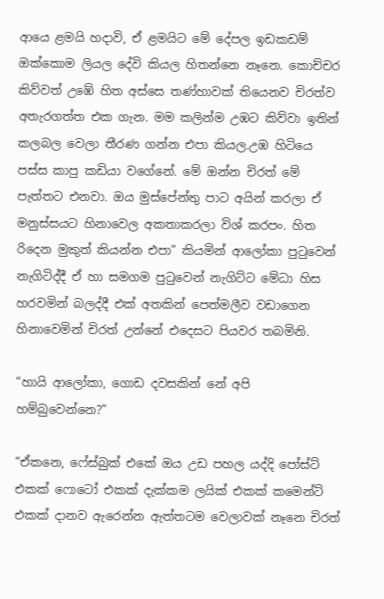ආයෙ ළමයි හදාවි, ඒ ළමයිට මේ දේපල ඉඩකඩම් ඔක්කොම ලියල දේවි කියල හිතන්නෙ නෑනෙ. කොච්චර කිව්වත් උඹේ හිත අස්සෙ තණ්හාවක් තියෙනව චිරත්ව අතැරගත්ත එක ගැන. මම කලින්ම උඹට කිව්වා ඉතින් කලබල වෙලා තීරණ ගන්න එපා කියල.උඹ හිටියෙ පස්ස කාපු කඩියා වගේනේ. මේ ඔන්න චිරත් මේ පැත්තට එනවා. ඔය මුස්පේන්තු පාට අයින් කරලා ඒ මනුස්සයට හිනාවෙල අකතාකරලා විශ් කරපං. හිත රිදෙන මුකුත් කියන්න එපා” කියමින් ආලෝකා පුටුවෙන් නැගිටිද්දී ඒ හා සමගම පුටුවෙන් නැගිට්ට මේධා හිස හරවමින් බලද්දී එක් අතකින් පෙත්මලීව වඩාගෙන හිනාවෙමින් චිරත් උන්නේ එදෙසට පියවර තබමිනි.

“හායි ආලෝකා, ගොඩ දවසකින් නේ අපි හම්බුවෙන්නෙ?”

“ඒකනෙ, ෆේස්බුක් එකේ ඔය උඩ පහල යද්දි පෝස්ට් එකක් ෆොටෝ එකක් දැක්කම ලයික් එකක් කමෙන්ට් එකක් දානව ඇරෙන්න ඇත්තටම වෙලාවක් නෑනෙ චිරත්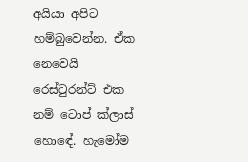අයියා අපිට හම්බුවෙන්න. ඒක නෙවෙයි රෙස්ටුරන්ට් එක නම් ටොප් ක්ලාස් හොඳේ. හැමෝම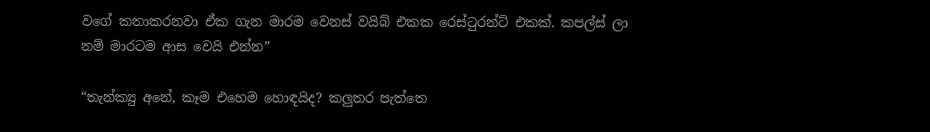වගේ කතාකරනවා ඒක ගැන මාරම වෙනස් වයිබ් එකක රෙස්ටුරන්ට් එකක්. කපල්ස් ලා නම් මාරටම ආස වෙයි එන්න”

“තැන්ක්‍යු අනේ, කෑම එහෙම හොඳයිද? කලුතර පැත්තෙ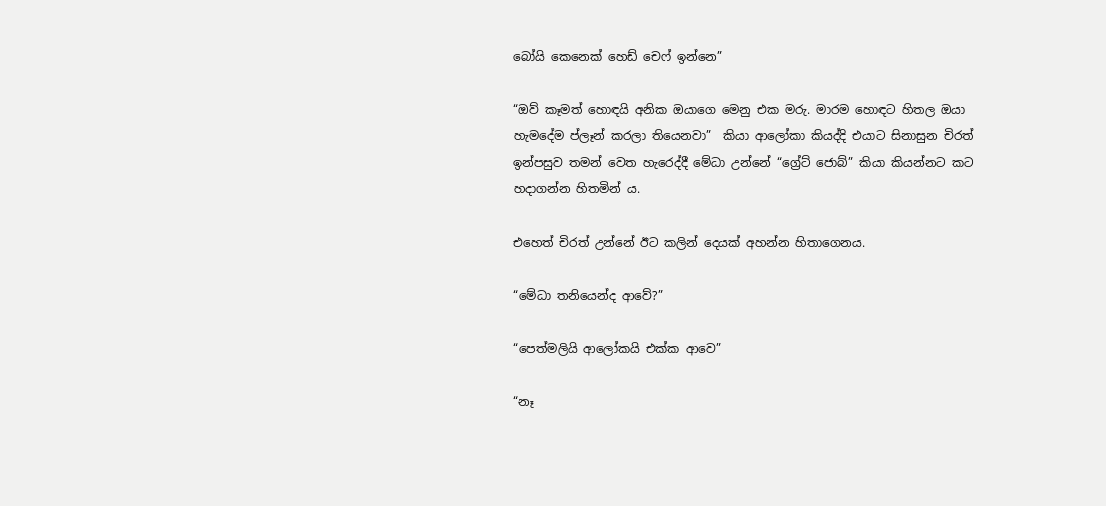බෝයි කෙනෙක් හෙඩ් චෙෆ් ඉන්නෙ”

“ඔව් කෑමත් හොඳයි අනික ඔයාගෙ මෙනු එක මරු. මාරම හොඳට හිතල ඔයා හැමදේම ප්ලෑන් කරලා තියෙනවා”  කියා ආලෝකා කියද්දි එයාට සිනාසුන චිරත් ඉන්පසුව තමන් වෙත හැරෙද්දී මේධා උන්නේ “ග්‍රේට් ජොබ්” කියා කියන්නට කට හදාගන්න හිතමින් ය.

එහෙත් චිරත් උන්නේ ඊට කලින් දෙයක් අහන්න හිතාගෙනය.

“මේධා තනියෙන්ද ආවේ?”

“පෙත්මලියි ආලෝකයි එක්ක ආවෙ”

“නෑ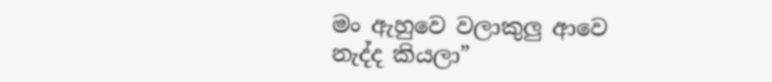මං ඇහුවෙ වලාකුලු ආවෙ නැද්ද කියලා”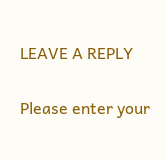LEAVE A REPLY

Please enter your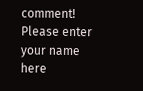comment!
Please enter your name here